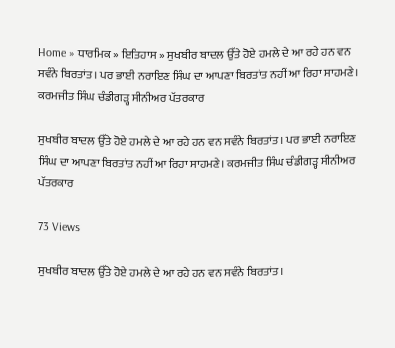Home » ਧਾਰਮਿਕ » ਇਤਿਹਾਸ » ਸੁਖਬੀਰ ਬਾਦਲ ਉੱਤੇ ਹੋਏ ਹਮਲੇ ਦੇ ਆ ਰਹੇ ਹਨ ਵਨ ਸਵੰਨੇ ਬਿਰਤਾਂਤ। ਪਰ ਭਾਈ ਨਰਾਇਣ ਸਿੰਘ ਦਾ ਆਪਣਾ ਬਿਰਤਾਂਤ ਨਹੀਂ ਆ ਰਿਹਾ ਸਾਹਮਣੇ। ਕਰਮਜੀਤ ਸਿੰਘ ਚੰਡੀਗੜ੍ਹ ਸੀਨੀਅਰ ਪੱਤਰਕਾਰ

ਸੁਖਬੀਰ ਬਾਦਲ ਉੱਤੇ ਹੋਏ ਹਮਲੇ ਦੇ ਆ ਰਹੇ ਹਨ ਵਨ ਸਵੰਨੇ ਬਿਰਤਾਂਤ। ਪਰ ਭਾਈ ਨਰਾਇਣ ਸਿੰਘ ਦਾ ਆਪਣਾ ਬਿਰਤਾਂਤ ਨਹੀਂ ਆ ਰਿਹਾ ਸਾਹਮਣੇ। ਕਰਮਜੀਤ ਸਿੰਘ ਚੰਡੀਗੜ੍ਹ ਸੀਨੀਅਰ ਪੱਤਰਕਾਰ

73 Views

ਸੁਖਬੀਰ ਬਾਦਲ ਉੱਤੇ ਹੋਏ ਹਮਲੇ ਦੇ ਆ ਰਹੇ ਹਨ ਵਨ ਸਵੰਨੇ ਬਿਰਤਾਂਤ।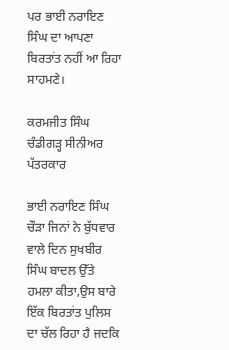ਪਰ ਭਾਈ ਨਰਾਇਣ ਸਿੰਘ ਦਾ ਆਪਣਾ ਬਿਰਤਾਂਤ ਨਹੀਂ ਆ ਰਿਹਾ ਸਾਹਮਣੇ।

ਕਰਮਜੀਤ ਸਿੰਘ ਚੰਡੀਗੜ੍ਹ ਸੀਨੀਅਰ ਪੱਤਰਕਾਰ

ਭਾਈ ਨਰਾਇਣ ਸਿੰਘ ਚੌੜਾ ਜਿਨਾਂ ਨੇ ਬੁੱਧਵਾਰ ਵਾਲੇ ਦਿਨ ਸੁਖਬੀਰ ਸਿੰਘ ਬਾਦਲ ਉੱਤੇ ਹਮਲਾ ਕੀਤਾ,ਉਸ ਬਾਰੇ ਇੱਕ ਬਿਰਤਾਂਤ ਪੁਲਿਸ ਦਾ ਚੱਲ ਰਿਹਾ ਹੈ ਜਦਕਿ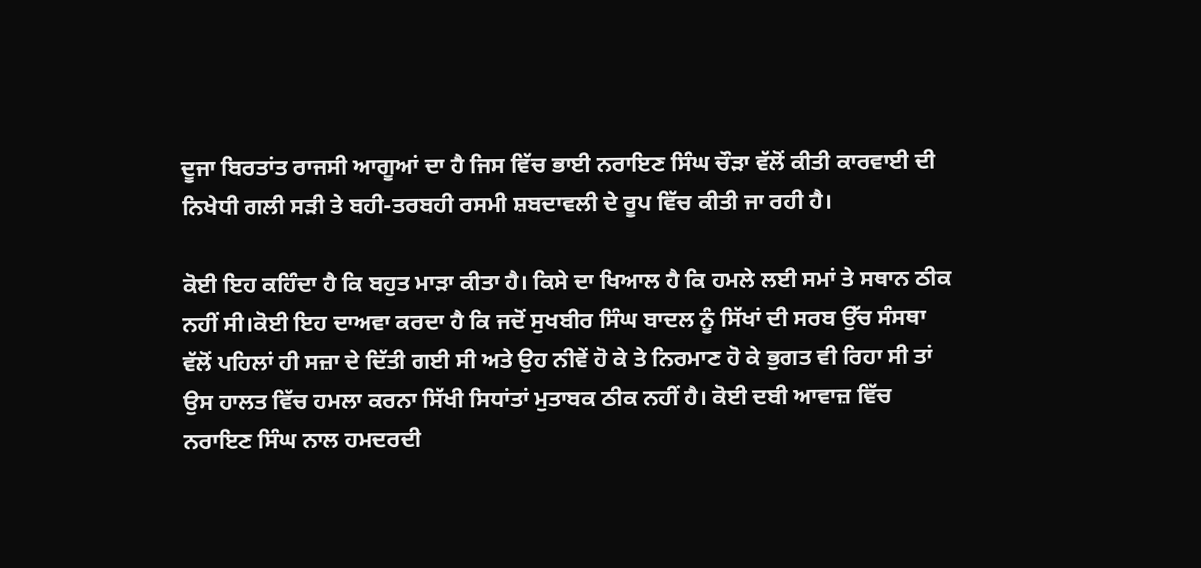ਦੂਜਾ ਬਿਰਤਾਂਤ ਰਾਜਸੀ ਆਗੂਆਂ ਦਾ ਹੈ ਜਿਸ ਵਿੱਚ ਭਾਈ ਨਰਾਇਣ ਸਿੰਘ ਚੌੜਾ ਵੱਲੋਂ ਕੀਤੀ ਕਾਰਵਾਈ ਦੀ ਨਿਖੇਧੀ ਗਲੀ ਸੜੀ ਤੇ ਬਹੀ-ਤਰਬਹੀ ਰਸਮੀ ਸ਼ਬਦਾਵਲੀ ਦੇ ਰੂਪ ਵਿੱਚ ਕੀਤੀ ਜਾ ਰਹੀ ਹੈ।

ਕੋਈ ਇਹ ਕਹਿੰਦਾ ਹੈ ਕਿ ਬਹੁਤ ਮਾੜਾ ਕੀਤਾ ਹੈ। ਕਿਸੇ ਦਾ ਖਿਆਲ ਹੈ ਕਿ ਹਮਲੇ ਲਈ ਸਮਾਂ ਤੇ ਸਥਾਨ ਠੀਕ ਨਹੀਂ ਸੀ।ਕੋਈ ਇਹ ਦਾਅਵਾ ਕਰਦਾ ਹੈ ਕਿ ਜਦੋਂ ਸੁਖਬੀਰ ਸਿੰਘ ਬਾਦਲ ਨੂੰ ਸਿੱਖਾਂ ਦੀ ਸਰਬ ਉੱਚ ਸੰਸਥਾ ਵੱਲੋਂ ਪਹਿਲਾਂ ਹੀ ਸਜ਼ਾ ਦੇ ਦਿੱਤੀ ਗਈ ਸੀ ਅਤੇ ਉਹ ਨੀਵੇਂ ਹੋ ਕੇ ਤੇ ਨਿਰਮਾਣ ਹੋ ਕੇ ਭੁਗਤ ਵੀ ਰਿਹਾ ਸੀ ਤਾਂ ਉਸ ਹਾਲਤ ਵਿੱਚ ਹਮਲਾ ਕਰਨਾ ਸਿੱਖੀ ਸਿਧਾਂਤਾਂ ਮੁਤਾਬਕ ਠੀਕ ਨਹੀਂ ਹੈ। ਕੋਈ ਦਬੀ ਆਵਾਜ਼ ਵਿੱਚ ਨਰਾਇਣ ਸਿੰਘ ਨਾਲ ਹਮਦਰਦੀ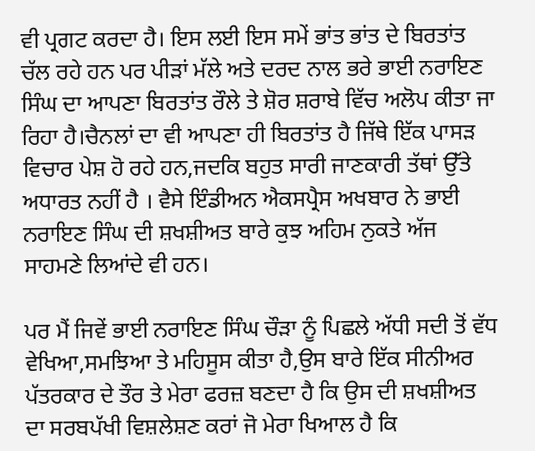ਵੀ ਪ੍ਰਗਟ ਕਰਦਾ ਹੈ। ਇਸ ਲਈ ਇਸ ਸਮੇਂ ਭਾਂਤ ਭਾਂਤ ਦੇ ਬਿਰਤਾਂਤ ਚੱਲ ਰਹੇ ਹਨ ਪਰ ਪੀੜਾਂ ਮੱਲੇ ਅਤੇ ਦਰਦ ਨਾਲ ਭਰੇ ਭਾਈ ਨਰਾਇਣ ਸਿੰਘ ਦਾ ਆਪਣਾ ਬਿਰਤਾਂਤ ਰੌਲੇ ਤੇ ਸ਼ੋਰ ਸ਼ਰਾਬੇ ਵਿੱਚ ਅਲੋਪ ਕੀਤਾ ਜਾ ਰਿਹਾ ਹੈ।ਚੈਨਲਾਂ ਦਾ ਵੀ ਆਪਣਾ ਹੀ ਬਿਰਤਾਂਤ ਹੈ ਜਿੱਥੇ ਇੱਕ ਪਾਸੜ ਵਿਚਾਰ ਪੇਸ਼ ਹੋ ਰਹੇ ਹਨ,ਜਦਕਿ ਬਹੁਤ ਸਾਰੀ ਜਾਣਕਾਰੀ ਤੱਥਾਂ ਉੱਤੇ ਅਧਾਰਤ ਨਹੀਂ ਹੈ । ਵੈਸੇ ਇੰਡੀਅਨ ਐਕਸਪ੍ਰੈਸ ਅਖਬਾਰ ਨੇ ਭਾਈ ਨਰਾਇਣ ਸਿੰਘ ਦੀ ਸ਼ਖਸ਼ੀਅਤ ਬਾਰੇ ਕੁਝ ਅਹਿਮ ਨੁਕਤੇ ਅੱਜ ਸਾਹਮਣੇ ਲਿਆਂਦੇ ਵੀ ਹਨ।

ਪਰ ਮੈਂ ਜਿਵੇਂ ਭਾਈ ਨਰਾਇਣ ਸਿੰਘ ਚੌੜਾ ਨੂੰ ਪਿਛਲੇ ਅੱਧੀ ਸਦੀ ਤੋਂ ਵੱਧ ਵੇਖਿਆ,ਸਮਝਿਆ ਤੇ ਮਹਿਸੂਸ ਕੀਤਾ ਹੈ,ਉਸ ਬਾਰੇ ਇੱਕ ਸੀਨੀਅਰ ਪੱਤਰਕਾਰ ਦੇ ਤੌਰ ਤੇ ਮੇਰਾ ਫਰਜ਼ ਬਣਦਾ ਹੈ ਕਿ ਉਸ ਦੀ ਸ਼ਖਸ਼ੀਅਤ ਦਾ ਸਰਬਪੱਖੀ ਵਿਸ਼ਲੇਸ਼ਣ ਕਰਾਂ ਜੋ ਮੇਰਾ ਖਿਆਲ ਹੈ ਕਿ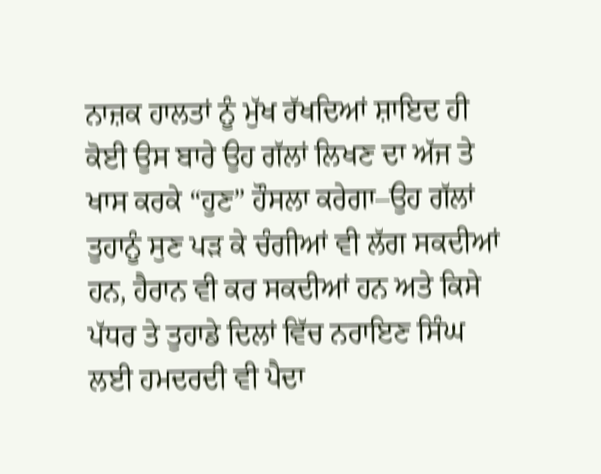ਨਾਜ਼ਕ ਹਾਲਤਾਂ ਨੂੰ ਮੁੱਖ ਰੱਖਦਿਆਂ ਸ਼ਾਇਦ ਹੀ ਕੋਈ ਉਸ ਬਾਰੇ ਉਹ ਗੱਲਾਂ ਲਿਖਣ ਦਾ ਅੱਜ ਤੇ ਖਾਸ ਕਰਕੇ “ਹੁਣ” ਹੌਸਲਾ ਕਰੇਗਾ–ਉਹ ਗੱਲਾਂ ਤੁਹਾਨੂੰ ਸੁਣ ਪੜ ਕੇ ਚੰਗੀਆਂ ਵੀ ਲੱਗ ਸਕਦੀਆਂ ਹਨ, ਹੈਰਾਨ ਵੀ ਕਰ ਸਕਦੀਆਂ ਹਨ ਅਤੇ ਕਿਸੇ ਪੱਧਰ ਤੇ ਤੁਹਾਡੇ ਦਿਲਾਂ ਵਿੱਚ ਨਰਾਇਣ ਸਿੰਘ ਲਈ ਹਮਦਰਦੀ ਵੀ ਪੈਦਾ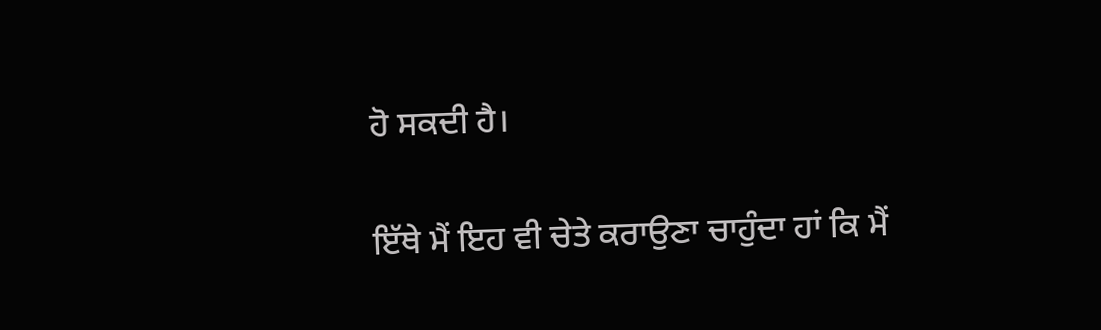ਹੋ ਸਕਦੀ ਹੈ।

ਇੱਥੇ ਮੈਂ ਇਹ ਵੀ ਚੇਤੇ ਕਰਾਉਣਾ ਚਾਹੁੰਦਾ ਹਾਂ ਕਿ ਮੈਂ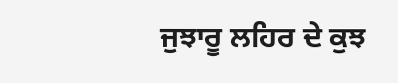ਜੁਝਾਰੂ ਲਹਿਰ ਦੇ ਕੁਝ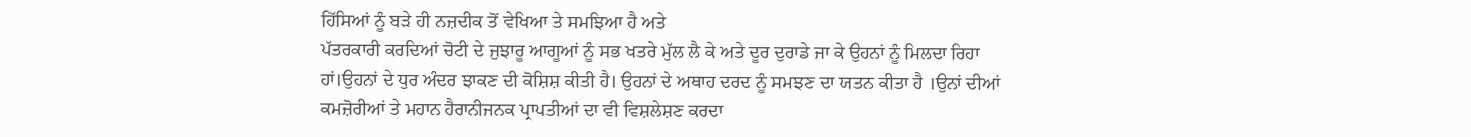ਹਿੱਸਿਆਂ ਨੂੰ ਬੜੇ ਹੀ ਨਜ਼ਦੀਕ ਤੋਂ ਵੇਖਿਆ ਤੇ ਸਮਝਿਆ ਹੈ ਅਤੇ
ਪੱਤਰਕਾਰੀ ਕਰਦਿਆਂ ਚੋਟੀ ਦੇ ਜੁਝਾਰੂ ਆਗੂਆਂ ਨੂੰ ਸਭ ਖਤਰੇ ਮੁੱਲ ਲੈ ਕੇ ਅਤੇ ਦੂਰ ਦੁਰਾਡੇ ਜਾ ਕੇ ਉਹਨਾਂ ਨੂੰ ਮਿਲਦਾ ਰਿਹਾ ਹਾਂ।ਉਹਨਾਂ ਦੇ ਧੁਰ ਅੰਦਰ ਝਾਕਣ ਦੀ ਕੋਸ਼ਿਸ਼ ਕੀਤੀ ਹੈ। ਉਹਨਾਂ ਦੇ ਅਥਾਹ ਦਰਦ ਨੂੰ ਸਮਝਣ ਦਾ ਯਤਨ ਕੀਤਾ ਹੈ ।ਉਨਾਂ ਦੀਆਂ ਕਮਜ਼ੋਰੀਆਂ ਤੇ ਮਹਾਨ ਹੈਰਾਨੀਜਨਕ ਪ੍ਰਾਪਤੀਆਂ ਦਾ ਵੀ ਵਿਸ਼ਲੇਸ਼ਣ ਕਰਦਾ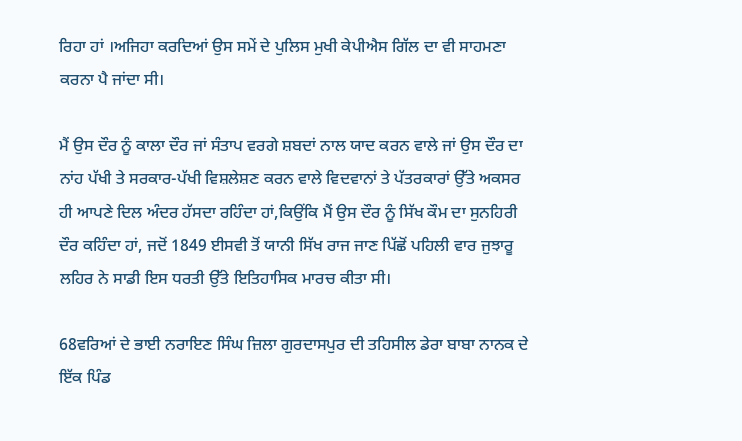ਰਿਹਾ ਹਾਂ ।ਅਜਿਹਾ ਕਰਦਿਆਂ ਉਸ ਸਮੇਂ ਦੇ ਪੁਲਿਸ ਮੁਖੀ ਕੇਪੀਐਸ ਗਿੱਲ ਦਾ ਵੀ ਸਾਹਮਣਾ ਕਰਨਾ ਪੈ ਜਾਂਦਾ ਸੀ।

ਮੈਂ ਉਸ ਦੌਰ ਨੂੰ ਕਾਲਾ ਦੌਰ ਜਾਂ ਸੰਤਾਪ ਵਰਗੇ ਸ਼ਬਦਾਂ ਨਾਲ ਯਾਦ ਕਰਨ ਵਾਲੇ ਜਾਂ ਉਸ ਦੌਰ ਦਾ ਨਾਂਹ ਪੱਖੀ ਤੇ ਸਰਕਾਰ-ਪੱਖੀ ਵਿਸ਼ਲੇਸ਼ਣ ਕਰਨ ਵਾਲੇ ਵਿਦਵਾਨਾਂ ਤੇ ਪੱਤਰਕਾਰਾਂ ਉੱਤੇ ਅਕਸਰ ਹੀ ਆਪਣੇ ਦਿਲ ਅੰਦਰ ਹੱਸਦਾ ਰਹਿੰਦਾ ਹਾਂ,ਕਿਉਂਕਿ ਮੈਂ ਉਸ ਦੌਰ ਨੂੰ ਸਿੱਖ ਕੌਮ ਦਾ ਸੁਨਹਿਰੀ ਦੌਰ ਕਹਿੰਦਾ ਹਾਂ, ਜਦੋਂ 1849 ਈਸਵੀ ਤੋਂ ਯਾਨੀ ਸਿੱਖ ਰਾਜ ਜਾਣ ਪਿੱਛੋਂ ਪਹਿਲੀ ਵਾਰ ਜੁਝਾਰੂ ਲਹਿਰ ਨੇ ਸਾਡੀ ਇਸ ਧਰਤੀ ਉੱਤੇ ਇਤਿਹਾਸਿਕ ਮਾਰਚ ਕੀਤਾ ਸੀ।

68ਵਰਿਆਂ ਦੇ ਭਾਈ ਨਰਾਇਣ ਸਿੰਘ ਜ਼ਿਲਾ ਗੁਰਦਾਸਪੁਰ ਦੀ ਤਹਿਸੀਲ ਡੇਰਾ ਬਾਬਾ ਨਾਨਕ ਦੇ ਇੱਕ ਪਿੰਡ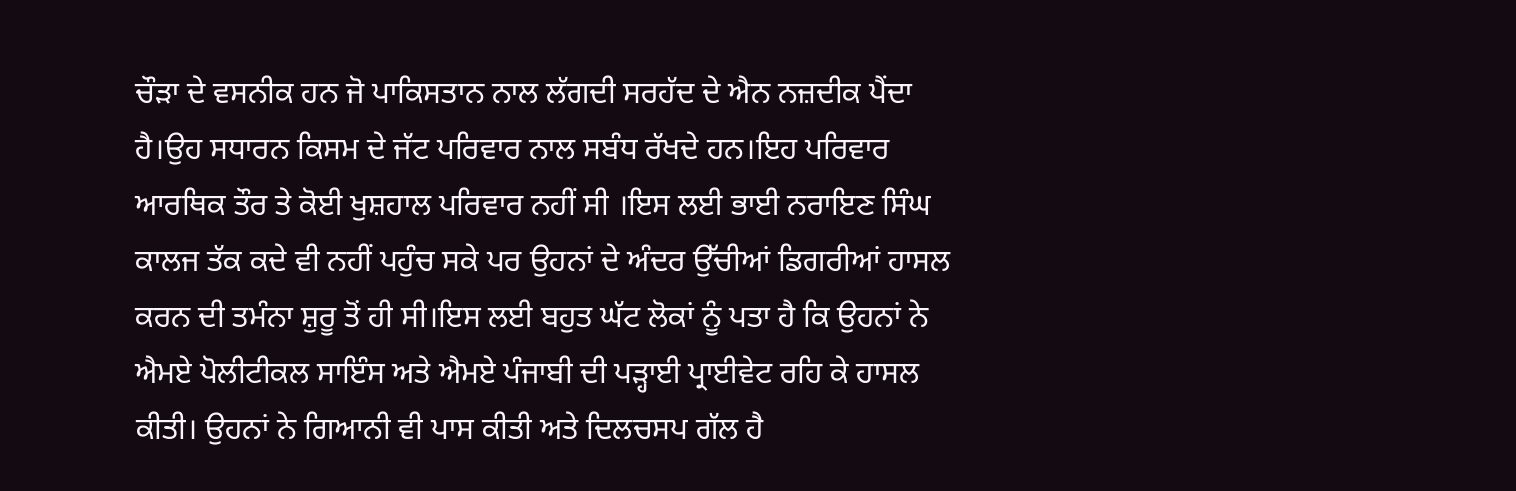ਚੌੜਾ ਦੇ ਵਸਨੀਕ ਹਨ ਜੋ ਪਾਕਿਸਤਾਨ ਨਾਲ ਲੱਗਦੀ ਸਰਹੱਦ ਦੇ ਐਨ ਨਜ਼ਦੀਕ ਪੈਂਦਾ ਹੈ।ਉਹ ਸਧਾਰਨ ਕਿਸਮ ਦੇ ਜੱਟ ਪਰਿਵਾਰ ਨਾਲ ਸਬੰਧ ਰੱਖਦੇ ਹਨ।ਇਹ ਪਰਿਵਾਰ ਆਰਥਿਕ ਤੌਰ ਤੇ ਕੋਈ ਖੁਸ਼ਹਾਲ ਪਰਿਵਾਰ ਨਹੀਂ ਸੀ ।ਇਸ ਲਈ ਭਾਈ ਨਰਾਇਣ ਸਿੰਘ ਕਾਲਜ ਤੱਕ ਕਦੇ ਵੀ ਨਹੀਂ ਪਹੁੰਚ ਸਕੇ ਪਰ ਉਹਨਾਂ ਦੇ ਅੰਦਰ ਉੱਚੀਆਂ ਡਿਗਰੀਆਂ ਹਾਸਲ ਕਰਨ ਦੀ ਤਮੰਨਾ ਸ਼ੁਰੂ ਤੋਂ ਹੀ ਸੀ।ਇਸ ਲਈ ਬਹੁਤ ਘੱਟ ਲੋਕਾਂ ਨੂੰ ਪਤਾ ਹੈ ਕਿ ਉਹਨਾਂ ਨੇ ਐਮਏ ਪੋਲੀਟੀਕਲ ਸਾਇੰਸ ਅਤੇ ਐਮਏ ਪੰਜਾਬੀ ਦੀ ਪੜ੍ਹਾਈ ਪ੍ਰਾਈਵੇਟ ਰਹਿ ਕੇ ਹਾਸਲ ਕੀਤੀ। ਉਹਨਾਂ ਨੇ ਗਿਆਨੀ ਵੀ ਪਾਸ ਕੀਤੀ ਅਤੇ ਦਿਲਚਸਪ ਗੱਲ ਹੈ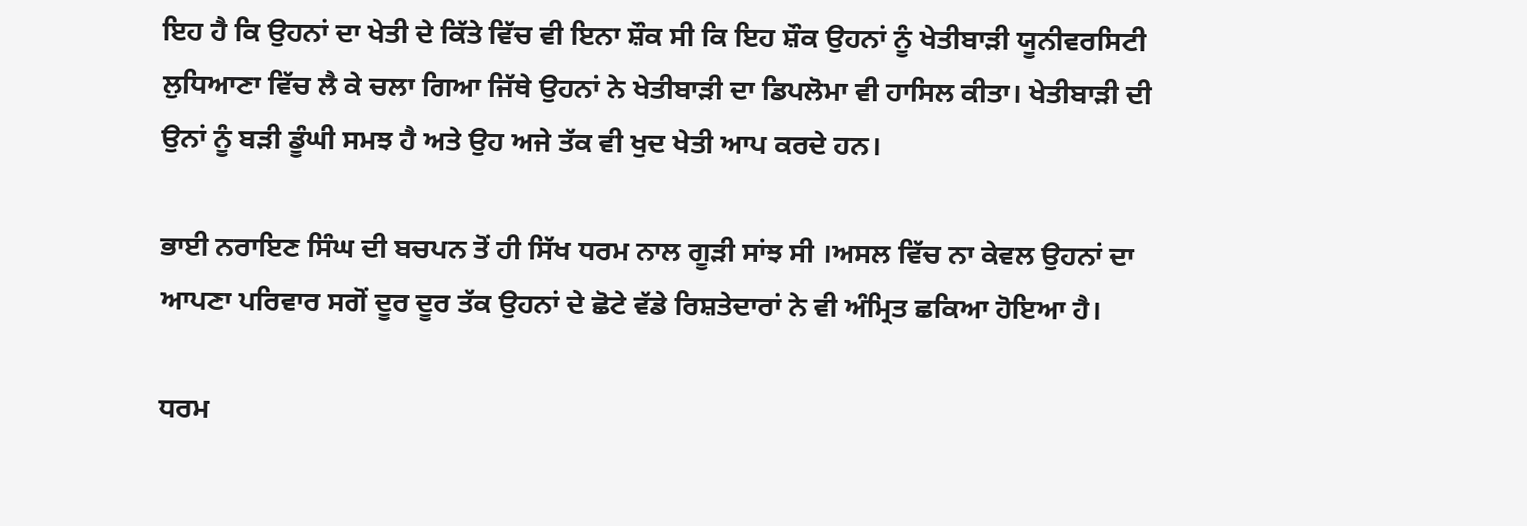ਇਹ ਹੈ ਕਿ ਉਹਨਾਂ ਦਾ ਖੇਤੀ ਦੇ ਕਿੱਤੇ ਵਿੱਚ ਵੀ ਇਨਾ ਸ਼ੌਕ ਸੀ ਕਿ ਇਹ ਸ਼ੌਕ ਉਹਨਾਂ ਨੂੰ ਖੇਤੀਬਾੜੀ ਯੂਨੀਵਰਸਿਟੀ ਲੁਧਿਆਣਾ ਵਿੱਚ ਲੈ ਕੇ ਚਲਾ ਗਿਆ ਜਿੱਥੇ ਉਹਨਾਂ ਨੇ ਖੇਤੀਬਾੜੀ ਦਾ ਡਿਪਲੋਮਾ ਵੀ ਹਾਸਿਲ ਕੀਤਾ। ਖੇਤੀਬਾੜੀ ਦੀ ਉਨਾਂ ਨੂੰ ਬੜੀ ਡੂੰਘੀ ਸਮਝ ਹੈ ਅਤੇ ਉਹ ਅਜੇ ਤੱਕ ਵੀ ਖੁਦ ਖੇਤੀ ਆਪ ਕਰਦੇ ਹਨ।

ਭਾਈ ਨਰਾਇਣ ਸਿੰਘ ਦੀ ਬਚਪਨ ਤੋਂ ਹੀ ਸਿੱਖ ਧਰਮ ਨਾਲ ਗੂੜੀ ਸਾਂਝ ਸੀ ।ਅਸਲ ਵਿੱਚ ਨਾ ਕੇਵਲ ਉਹਨਾਂ ਦਾ ਆਪਣਾ ਪਰਿਵਾਰ ਸਗੋਂ ਦੂਰ ਦੂਰ ਤੱਕ ਉਹਨਾਂ ਦੇ ਛੋਟੇ ਵੱਡੇ ਰਿਸ਼ਤੇਦਾਰਾਂ ਨੇ ਵੀ ਅੰਮ੍ਰਿਤ ਛਕਿਆ ਹੋਇਆ ਹੈ।

ਧਰਮ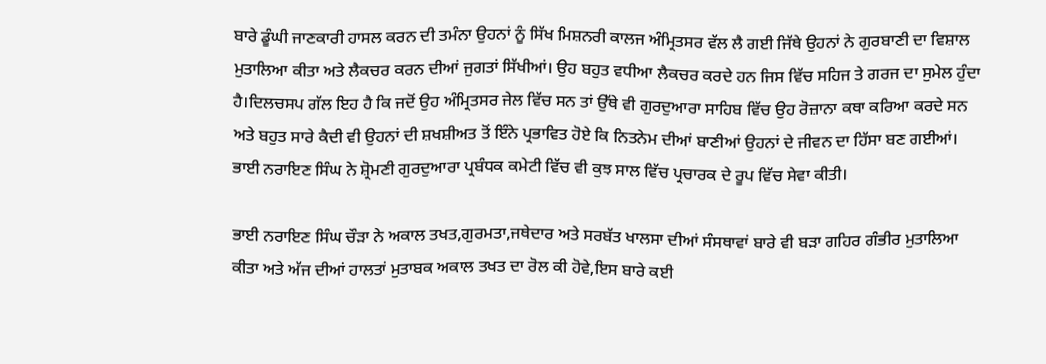ਬਾਰੇ ਡੂੰਘੀ ਜਾਣਕਾਰੀ ਹਾਸਲ ਕਰਨ ਦੀ ਤਮੰਨਾ ਉਹਨਾਂ ਨੂੰ ਸਿੱਖ ਮਿਸ਼ਨਰੀ ਕਾਲਜ ਅੰਮ੍ਰਿਤਸਰ ਵੱਲ ਲੈ ਗਈ ਜਿੱਥੇ ਉਹਨਾਂ ਨੇ ਗੁਰਬਾਣੀ ਦਾ ਵਿਸ਼ਾਲ ਮੁਤਾਲਿਆ ਕੀਤਾ ਅਤੇ ਲੈਕਚਰ ਕਰਨ ਦੀਆਂ ਜੁਗਤਾਂ ਸਿੱਖੀਆਂ। ਉਹ ਬਹੁਤ ਵਧੀਆ ਲੈਕਚਰ ਕਰਦੇ ਹਨ ਜਿਸ ਵਿੱਚ ਸਹਿਜ ਤੇ ਗਰਜ ਦਾ ਸੁਮੇਲ ਹੁੰਦਾ ਹੈ।ਦਿਲਚਸਪ ਗੱਲ ਇਹ ਹੈ ਕਿ ਜਦੋਂ ਉਹ ਅੰਮ੍ਰਿਤਸਰ ਜੇਲ ਵਿੱਚ ਸਨ ਤਾਂ ਉੱਥੇ ਵੀ ਗੁਰਦੁਆਰਾ ਸਾਹਿਬ ਵਿੱਚ ਉਹ ਰੋਜ਼ਾਨਾ ਕਥਾ ਕਰਿਆ ਕਰਦੇ ਸਨ ਅਤੇ ਬਹੁਤ ਸਾਰੇ ਕੈਦੀ ਵੀ ਉਹਨਾਂ ਦੀ ਸ਼ਖਸ਼ੀਅਤ ਤੋਂ ਇੰਨੇ ਪ੍ਰਭਾਵਿਤ ਹੋਏ ਕਿ ਨਿਤਨੇਮ ਦੀਆਂ ਬਾਣੀਆਂ ਉਹਨਾਂ ਦੇ ਜੀਵਨ ਦਾ ਹਿੱਸਾ ਬਣ ਗਈਆਂ। ਭਾਈ ਨਰਾਇਣ ਸਿੰਘ ਨੇ ਸ਼੍ਰੋਮਣੀ ਗੁਰਦੁਆਰਾ ਪ੍ਰਬੰਧਕ ਕਮੇਟੀ ਵਿੱਚ ਵੀ ਕੁਝ ਸਾਲ ਵਿੱਚ ਪ੍ਰਚਾਰਕ ਦੇ ਰੂਪ ਵਿੱਚ ਸੇਵਾ ਕੀਤੀ।

ਭਾਈ ਨਰਾਇਣ ਸਿੰਘ ਚੌੜਾ ਨੇ ਅਕਾਲ ਤਖਤ,ਗੁਰਮਤਾ,ਜਥੇਦਾਰ ਅਤੇ ਸਰਬੱਤ ਖਾਲਸਾ ਦੀਆਂ ਸੰਸਥਾਵਾਂ ਬਾਰੇ ਵੀ ਬੜਾ ਗਹਿਰ ਗੰਭੀਰ ਮੁਤਾਲਿਆ ਕੀਤਾ ਅਤੇ ਅੱਜ ਦੀਆਂ ਹਾਲਤਾਂ ਮੁਤਾਬਕ ਅਕਾਲ ਤਖਤ ਦਾ ਰੋਲ ਕੀ ਹੋਵੇ,ਇਸ ਬਾਰੇ ਕਈ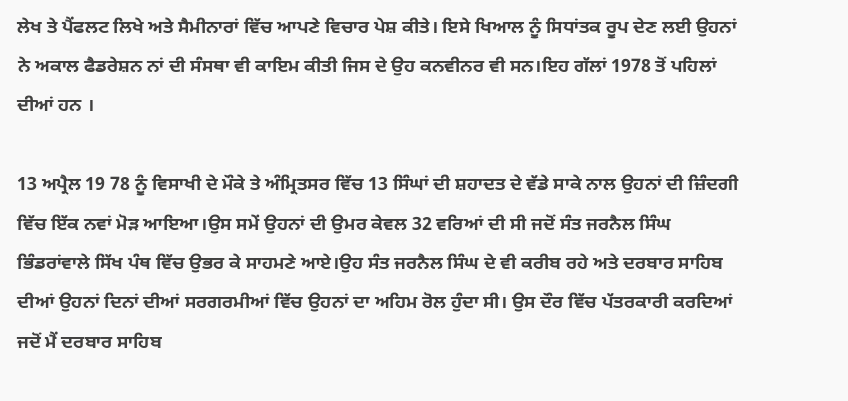ਲੇਖ ਤੇ ਪੈਂਫਲਟ ਲਿਖੇ ਅਤੇ ਸੈਮੀਨਾਰਾਂ ਵਿੱਚ ਆਪਣੇ ਵਿਚਾਰ ਪੇਸ਼ ਕੀਤੇ। ਇਸੇ ਖਿਆਲ ਨੂੰ ਸਿਧਾਂਤਕ ਰੂਪ ਦੇਣ ਲਈ ਉਹਨਾਂ ਨੇ ਅਕਾਲ ਫੈਡਰੇਸ਼ਨ ਨਾਂ ਦੀ ਸੰਸਥਾ ਵੀ ਕਾਇਮ ਕੀਤੀ ਜਿਸ ਦੇ ਉਹ ਕਨਵੀਨਰ ਵੀ ਸਨ।ਇਹ ਗੱਲਾਂ 1978 ਤੋਂ ਪਹਿਲਾਂ ਦੀਆਂ ਹਨ ।

13 ਅਪ੍ਰੈਲ 19 78 ਨੂੰ ਵਿਸਾਖੀ ਦੇ ਮੌਕੇ ਤੇ ਅੰਮ੍ਰਿਤਸਰ ਵਿੱਚ 13 ਸਿੰਘਾਂ ਦੀ ਸ਼ਹਾਦਤ ਦੇ ਵੱਡੇ ਸਾਕੇ ਨਾਲ ਉਹਨਾਂ ਦੀ ਜ਼ਿੰਦਗੀ ਵਿੱਚ ਇੱਕ ਨਵਾਂ ਮੋੜ ਆਇਆ।ਉਸ ਸਮੇਂ ਉਹਨਾਂ ਦੀ ਉਮਰ ਕੇਵਲ 32 ਵਰਿਆਂ ਦੀ ਸੀ ਜਦੋਂ ਸੰਤ ਜਰਨੈਲ ਸਿੰਘ ਭਿੰਡਰਾਂਵਾਲੇ ਸਿੱਖ ਪੰਥ ਵਿੱਚ ਉਭਰ ਕੇ ਸਾਹਮਣੇ ਆਏ।ਉਹ ਸੰਤ ਜਰਨੈਲ ਸਿੰਘ ਦੇ ਵੀ ਕਰੀਬ ਰਹੇ ਅਤੇ ਦਰਬਾਰ ਸਾਹਿਬ ਦੀਆਂ ਉਹਨਾਂ ਦਿਨਾਂ ਦੀਆਂ ਸਰਗਰਮੀਆਂ ਵਿੱਚ ਉਹਨਾਂ ਦਾ ਅਹਿਮ ਰੋਲ ਹੁੰਦਾ ਸੀ। ਉਸ ਦੌਰ ਵਿੱਚ ਪੱਤਰਕਾਰੀ ਕਰਦਿਆਂ ਜਦੋਂ ਮੈਂ ਦਰਬਾਰ ਸਾਹਿਬ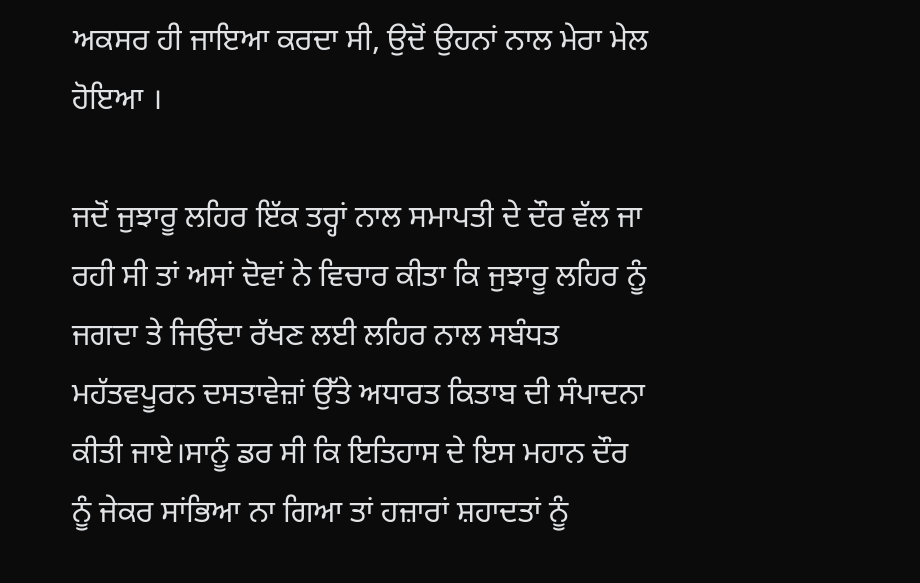ਅਕਸਰ ਹੀ ਜਾਇਆ ਕਰਦਾ ਸੀ, ਉਦੋਂ ਉਹਨਾਂ ਨਾਲ ਮੇਰਾ ਮੇਲ ਹੋਇਆ ।

ਜਦੋਂ ਜੁਝਾਰੂ ਲਹਿਰ ਇੱਕ ਤਰ੍ਹਾਂ ਨਾਲ ਸਮਾਪਤੀ ਦੇ ਦੌਰ ਵੱਲ ਜਾ ਰਹੀ ਸੀ ਤਾਂ ਅਸਾਂ ਦੋਵਾਂ ਨੇ ਵਿਚਾਰ ਕੀਤਾ ਕਿ ਜੁਝਾਰੂ ਲਹਿਰ ਨੂੰ ਜਗਦਾ ਤੇ ਜਿਉਂਦਾ ਰੱਖਣ ਲਈ ਲਹਿਰ ਨਾਲ ਸਬੰਧਤ ਮਹੱਤਵਪੂਰਨ ਦਸਤਾਵੇਜ਼ਾਂ ਉੱਤੇ ਅਧਾਰਤ ਕਿਤਾਬ ਦੀ ਸੰਪਾਦਨਾ ਕੀਤੀ ਜਾਏ।ਸਾਨੂੰ ਡਰ ਸੀ ਕਿ ਇਤਿਹਾਸ ਦੇ ਇਸ ਮਹਾਨ ਦੌਰ ਨੂੰ ਜੇਕਰ ਸਾਂਭਿਆ ਨਾ ਗਿਆ ਤਾਂ ਹਜ਼ਾਰਾਂ ਸ਼ਹਾਦਤਾਂ ਨੂੰ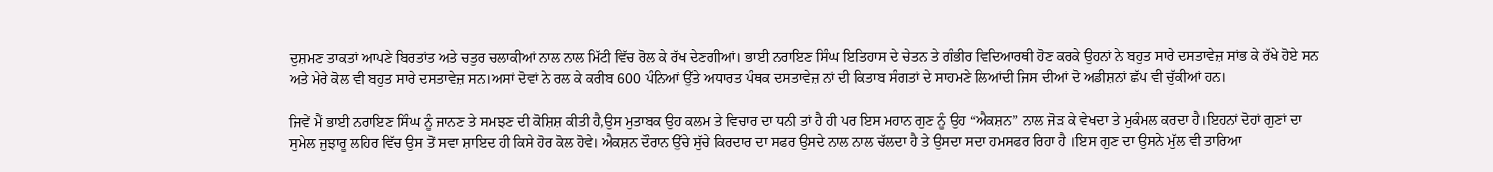ਦੁਸ਼ਮਣ ਤਾਕਤਾਂ ਆਪਣੇ ਬਿਰਤਾਂਤ ਅਤੇ ਚਤੁਰ ਚਲਾਕੀਆਂ ਨਾਲ ਨਾਲ ਮਿੱਟੀ ਵਿੱਚ ਰੋਲ ਕੇ ਰੱਖ ਦੇਣਗੀਆਂ। ਭਾਈ ਨਰਾਇਣ ਸਿੰਘ ਇਤਿਹਾਸ ਦੇ ਚੇਤਨ ਤੇ ਗੰਭੀਰ ਵਿਦਿਆਰਥੀ ਹੋਣ ਕਰਕੇ ਉਹਨਾਂ ਨੇ ਬਹੁਤ ਸਾਰੇ ਦਸਤਾਵੇਜ਼ ਸਾਂਭ ਕੇ ਰੱਖੇ ਹੋਏ ਸਨ ਅਤੇ ਮੇਰੇ ਕੋਲ ਵੀ ਬਹੁਤ ਸਾਰੇ ਦਸਤਾਵੇਜ਼ ਸਨ।ਅਸਾਂ ਦੋਵਾਂ ਨੇ ਰਲ ਕੇ ਕਰੀਬ 600 ਪੰਨਿਆਂ ਉੱਤੇ ਅਧਾਰਤ ਪੰਥਕ ਦਸਤਾਵੇਜ਼ ਨਾਂ ਦੀ ਕਿਤਾਬ ਸੰਗਤਾਂ ਦੇ ਸਾਹਮਣੇ ਲਿਆਂਦੀ ਜਿਸ ਦੀਆਂ ਦੋ ਅਡੀਸ਼ਨਾਂ ਛੱਪ ਵੀ ਚੁੱਕੀਆਂ ਹਨ।

ਜਿਵੇਂ ਮੈਂ ਭਾਈ ਨਰਾਇਣ ਸਿੰਘ ਨੂੰ ਜਾਨਣ ਤੇ ਸਮਝਣ ਦੀ ਕੋਸ਼ਿਸ਼ ਕੀਤੀ ਹੈ,ਉਸ ਮੁਤਾਬਕ ਉਹ ਕਲਮ ਤੇ ਵਿਚਾਰ ਦਾ ਧਨੀ ਤਾਂ ਹੈ ਹੀ ਪਰ ਇਸ ਮਹਾਨ ਗੁਣ ਨੂੰ ਉਹ “ਐਕਸ਼ਨ” ਨਾਲ ਜੋੜ ਕੇ ਵੇਖਦਾ ਤੇ ਮੁਕੰਮਲ ਕਰਦਾ ਹੈ।ਇਹਨਾਂ ਦੋਹਾਂ ਗੁਣਾਂ ਦਾ ਸੁਮੇਲ ਜੁਝਾਰੂ ਲਹਿਰ ਵਿੱਚ ਉਸ ਤੋਂ ਸਵਾ ਸ਼ਾਇਦ ਹੀ ਕਿਸੇ ਹੋਰ ਕੋਲ ਹੋਵੇ। ਐਕਸ਼ਨ ਦੌਰਾਨ ਉੱਚੇ ਸੁੱਚੇ ਕਿਰਦਾਰ ਦਾ ਸਫਰ ਉਸਦੇ ਨਾਲ ਨਾਲ ਚੱਲਦਾ ਹੈ ਤੇ ਉਸਦਾ ਸਦਾ ਹਮਸਫਰ ਰਿਹਾ ਹੈ ।ਇਸ ਗੁਣ ਦਾ ਉਸਨੇ ਮੁੱਲ ਵੀ ਤਾਰਿਆ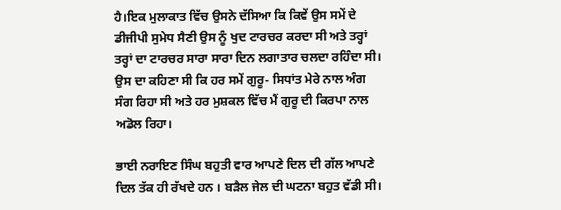ਹੈ।ਇਕ ਮੁਲਾਕਾਤ ਵਿੱਚ ਉਸਨੇ ਦੱਸਿਆ ਕਿ ਕਿਵੇਂ ਉਸ ਸਮੇਂ ਦੇ ਡੀਜੀਪੀ ਸੁਮੇਧ ਸੈਣੀ ਉਸ ਨੂੰ ਖੁਦ ਟਾਰਚਰ ਕਰਦਾ ਸੀ ਅਤੇ ਤਰ੍ਹਾਂ ਤਰ੍ਹਾਂ ਦਾ ਟਾਰਚਰ ਸਾਰਾ ਸਾਰਾ ਦਿਨ ਲਗਾਤਾਰ ਚਲਦਾ ਰਹਿੰਦਾ ਸੀ। ਉਸ ਦਾ ਕਹਿਣਾ ਸੀ ਕਿ ਹਰ ਸਮੇਂ ਗੁਰੂ- ਸਿਧਾਂਤ ਮੇਰੇ ਨਾਲ ਅੰਗ ਸੰਗ ਰਿਹਾ ਸੀ ਅਤੇ ਹਰ ਮੁਸ਼ਕਲ ਵਿੱਚ ਮੈਂ ਗੁਰੂ ਦੀ ਕਿਰਪਾ ਨਾਲ ਅਡੋਲ ਰਿਹਾ।

ਭਾਈ ਨਰਾਇਣ ਸਿੰਘ ਬਹੁਤੀ ਵਾਰ ਆਪਣੇ ਦਿਲ ਦੀ ਗੱਲ ਆਪਣੇ ਦਿਲ ਤੱਕ ਹੀ ਰੱਖਦੇ ਹਨ । ਬੜੈਲ ਜੇਲ ਦੀ ਘਟਨਾ ਬਹੁਤ ਵੱਡੀ ਸੀ।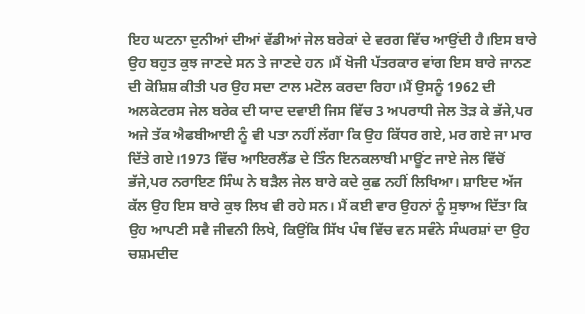ਇਹ ਘਟਨਾ ਦੁਨੀਆਂ ਦੀਆਂ ਵੱਡੀਆਂ ਜੇਲ ਬਰੇਕਾਂ ਦੇ ਵਰਗ ਵਿੱਚ ਆਉਂਦੀ ਹੈ।ਇਸ ਬਾਰੇ ਉਹ ਬਹੁਤ ਕੁਝ ਜਾਣਦੇ ਸਨ ਤੇ ਜਾਣਦੇ ਹਨ ।ਮੈਂ ਖੋਜੀ ਪੱਤਰਕਾਰ ਵਾਂਗ ਇਸ ਬਾਰੇ ਜਾਨਣ ਦੀ ਕੋਸ਼ਿਸ਼ ਕੀਤੀ ਪਰ ਉਹ ਸਦਾ ਟਾਲ ਮਟੋਲ ਕਰਦਾ ਰਿਹਾ।ਮੈਂ ਉਸਨੂੰ 1962 ਦੀ ਅਲਕੇਟਰਸ ਜੇਲ ਬਰੇਕ ਦੀ ਯਾਦ ਦਵਾਈ ਜਿਸ ਵਿੱਚ 3 ਅਪਰਾਧੀ ਜੇਲ ਤੋੜ ਕੇ ਭੱਜੇ,ਪਰ ਅਜੇ ਤੱਕ ਐਫਬੀਆਈ ਨੂੰ ਵੀ ਪਤਾ ਨਹੀਂ ਲੱਗਾ ਕਿ ਉਹ ਕਿੱਧਰ ਗਏ, ਮਰ ਗਏ ਜਾ ਮਾਰ ਦਿੱਤੇ ਗਏ।1973 ਵਿੱਚ ਆਇਰਲੈਂਡ ਦੇ ਤਿੰਨ ਇਨਕਲਾਬੀ ਮਾਊਂਟ ਜਾਏ ਜੇਲ ਵਿੱਚੋਂ ਭੱਜੇ,ਪਰ ਨਰਾਇਣ ਸਿੰਘ ਨੇ ਬੜੈਲ ਜੇਲ ਬਾਰੇ ਕਦੇ ਕੁਛ ਨਹੀਂ ਲਿਖਿਆ। ਸ਼ਾਇਦ ਅੱਜ ਕੱਲ ਉਹ ਇਸ ਬਾਰੇ ਕੁਝ ਲਿਖ ਵੀ ਰਹੇ ਸਨ। ਮੈਂ ਕਈ ਵਾਰ ਉਹਨਾਂ ਨੂੰ ਸੁਝਾਅ ਦਿੱਤਾ ਕਿ ਉਹ ਆਪਣੀ ਸਵੈ ਜੀਵਨੀ ਲਿਖੇ, ਕਿਉਂਕਿ ਸਿੱਖ ਪੰਥ ਵਿੱਚ ਵਨ ਸਵੰਨੇ ਸੰਘਰਸ਼ਾਂ ਦਾ ਉਹ ਚਸ਼ਮਦੀਦ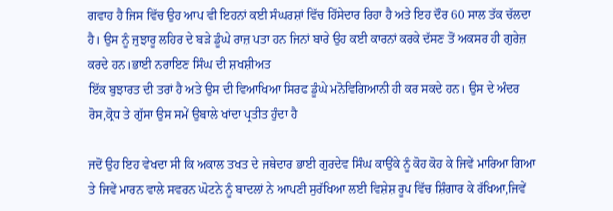ਗਵਾਹ ਹੈ ਜਿਸ ਵਿੱਚ ਉਹ ਆਪ ਵੀ ਇਹਨਾਂ ਕਈ ਸੰਘਰਸ਼ਾਂ ਵਿੱਚ ਹਿੱਸੇਦਾਰ ਰਿਹਾ ਹੈ ਅਤੇ ਇਹ ਦੌਰ 60 ਸਾਲ ਤੱਕ ਚੱਲਦਾ ਹੈ। ਉਸ ਨੂੰ ਜੁਝਾਰੂ ਲਹਿਰ ਦੇ ਬੜੇ ਡੂੰਘੇ ਰਾਜ਼ ਪਤਾ ਹਨ ਜਿਨਾਂ ਬਾਰੇ ਉਹ ਕਈ ਕਾਰਨਾਂ ਕਰਕੇ ਦੱਸਣ ਤੋਂ ਅਕਸਰ ਹੀ ਗੁਰੇਜ਼ ਕਰਦੇ ਹਨ।ਭਾਈ ਨਰਾਇਣ ਸਿੰਘ ਦੀ ਸ਼ਖਸ਼ੀਅਤ
ਇੱਕ ਬੁਝਾਰਤ ਦੀ ਤਰਾਂ ਹੈ ਅਤੇ ਉਸ ਦੀ ਵਿਆਖਿਆ ਸਿਰਫ ਡੂੰਘੇ ਮਨੋਵਿਗਿਆਨੀ ਹੀ ਕਰ ਸਕਦੇ ਹਨ। ਉਸ ਦੇ ਅੰਦਰ ਰੋਸ,ਕ੍ਰੋਧ ਤੇ ਗੁੱਸਾ ਉਸ ਸਮੇਂ ਉਬਾਲੇ ਖਾਂਦਾ ਪ੍ਰਤੀਤ ਹੁੰਦਾ ਹੈ

ਜਦੋਂ ਉਹ ਇਹ ਵੇਖਦਾ ਸੀ ਕਿ ਅਕਾਲ ਤਖਤ ਦੇ ਜਥੇਦਾਰ ਭਾਈ ਗੁਰਦੇਵ ਸਿੰਘ ਕਾਉਂਕੇ ਨੂੰ ਕੋਹ ਕੋਹ ਕੇ ਜਿਵੇਂ ਮਾਰਿਆ ਗਿਆ ਤੇ ਜਿਵੇਂ ਮਾਰਨ ਵਾਲੇ ਸਵਰਨ ਘੋਟਨੇ ਨੂੰ ਬਾਦਲਾਂ ਨੇ ਆਪਣੀ ਸੁਰੱਖਿਆ ਲਈ ਵਿਸ਼ੇਸ਼ ਰੂਪ ਵਿੱਚ ਸ਼ਿੰਗਾਰ ਕੇ ਰੱਖਿਆ,ਜਿਵੇਂ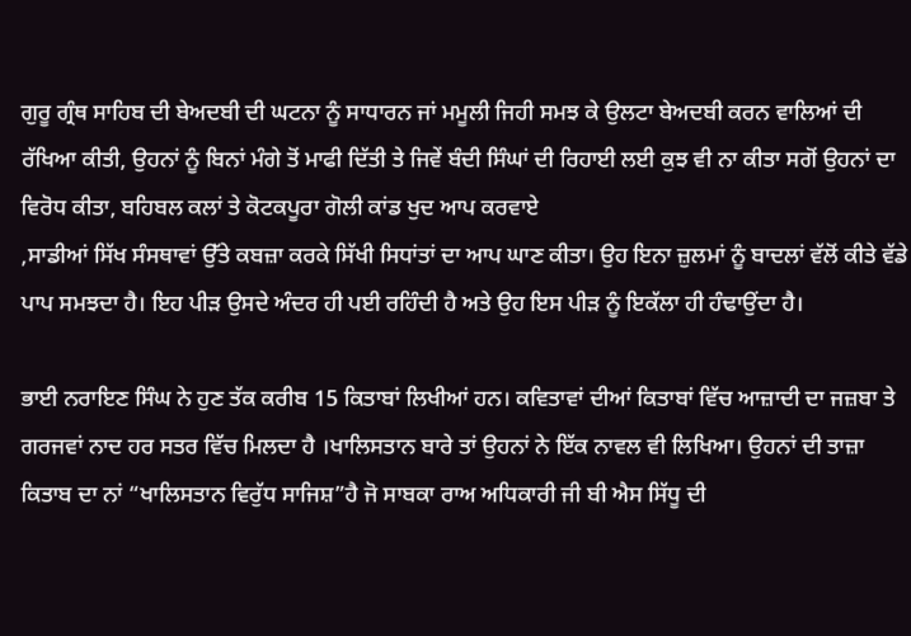ਗੁਰੂ ਗ੍ਰੰਥ ਸਾਹਿਬ ਦੀ ਬੇਅਦਬੀ ਦੀ ਘਟਨਾ ਨੂੰ ਸਾਧਾਰਨ ਜਾਂ ਮਮੂਲੀ ਜਿਹੀ ਸਮਝ ਕੇ ਉਲਟਾ ਬੇਅਦਬੀ ਕਰਨ ਵਾਲਿਆਂ ਦੀ ਰੱਖਿਆ ਕੀਤੀ, ਉਹਨਾਂ ਨੂੰ ਬਿਨਾਂ ਮੰਗੇ ਤੋਂ ਮਾਫੀ ਦਿੱਤੀ ਤੇ ਜਿਵੇਂ ਬੰਦੀ ਸਿੰਘਾਂ ਦੀ ਰਿਹਾਈ ਲਈ ਕੁਝ ਵੀ ਨਾ ਕੀਤਾ ਸਗੋਂ ਉਹਨਾਂ ਦਾ ਵਿਰੋਧ ਕੀਤਾ, ਬਹਿਬਲ ਕਲਾਂ ਤੇ ਕੋਟਕਪੂਰਾ ਗੋਲੀ ਕਾਂਡ ਖੁਦ ਆਪ ਕਰਵਾਏ
,ਸਾਡੀਆਂ ਸਿੱਖ ਸੰਸਥਾਵਾਂ ਉੱਤੇ ਕਬਜ਼ਾ ਕਰਕੇ ਸਿੱਖੀ ਸਿਧਾਂਤਾਂ ਦਾ ਆਪ ਘਾਣ ਕੀਤਾ। ਉਹ ਇਨਾ ਜ਼ੁਲਮਾਂ ਨੂੰ ਬਾਦਲਾਂ ਵੱਲੋਂ ਕੀਤੇ ਵੱਡੇ ਪਾਪ ਸਮਝਦਾ ਹੈ। ਇਹ ਪੀੜ ਉਸਦੇ ਅੰਦਰ ਹੀ ਪਈ ਰਹਿੰਦੀ ਹੈ ਅਤੇ ਉਹ ਇਸ ਪੀੜ ਨੂੰ ਇਕੱਲਾ ਹੀ ਹੰਢਾਉਂਦਾ ਹੈ।

ਭਾਈ ਨਰਾਇਣ ਸਿੰਘ ਨੇ ਹੁਣ ਤੱਕ ਕਰੀਬ 15 ਕਿਤਾਬਾਂ ਲਿਖੀਆਂ ਹਨ। ਕਵਿਤਾਵਾਂ ਦੀਆਂ ਕਿਤਾਬਾਂ ਵਿੱਚ ਆਜ਼ਾਦੀ ਦਾ ਜਜ਼ਬਾ ਤੇ ਗਰਜਵਾਂ ਨਾਦ ਹਰ ਸਤਰ ਵਿੱਚ ਮਿਲਦਾ ਹੈ ।ਖਾਲਿਸਤਾਨ ਬਾਰੇ ਤਾਂ ਉਹਨਾਂ ਨੇ ਇੱਕ ਨਾਵਲ ਵੀ ਲਿਖਿਆ। ਉਹਨਾਂ ਦੀ ਤਾਜ਼ਾ ਕਿਤਾਬ ਦਾ ਨਾਂ “ਖਾਲਿਸਤਾਨ ਵਿਰੁੱਧ ਸਾਜਿਸ਼”ਹੈ ਜੋ ਸਾਬਕਾ ਰਾਅ ਅਧਿਕਾਰੀ ਜੀ ਬੀ ਐਸ ਸਿੱਧੂ ਦੀ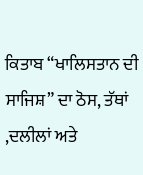ਕਿਤਾਬ “ਖਾਲਿਸਤਾਨ ਦੀ ਸਾਜਿਸ਼” ਦਾ ਠੋਸ, ਤੱਥਾਂ ,ਦਲੀਲਾਂ ਅਤੇ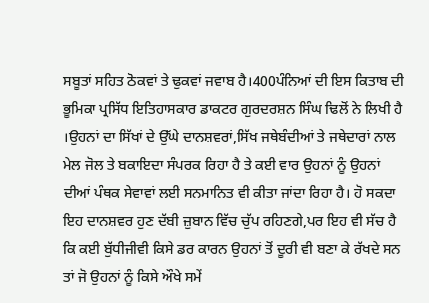ਸਬੂਤਾਂ ਸਹਿਤ ਠੋਕਵਾਂ ਤੇ ਢੁਕਵਾਂ ਜਵਾਬ ਹੈ।400ਪੰਨਿਆਂ ਦੀ ਇਸ ਕਿਤਾਬ ਦੀ ਭੂਮਿਕਾ ਪ੍ਰਸਿੱਧ ਇਤਿਹਾਸਕਾਰ ਡਾਕਟਰ ਗੁਰਦਰਸ਼ਨ ਸਿੰਘ ਢਿਲੋਂ ਨੇ ਲਿਖੀ ਹੈ ।ਉਹਨਾਂ ਦਾ ਸਿੱਖਾਂ ਦੇ ਉੱਘੇ ਦਾਨਸ਼ਵਰਾਂ,ਸਿੱਖ ਜਥੇਬੰਦੀਆਂ ਤੇ ਜਥੇਦਾਰਾਂ ਨਾਲ ਮੇਲ ਜੋਲ ਤੇ ਬਕਾਇਦਾ ਸੰਪਰਕ ਰਿਹਾ ਹੈ ਤੇ ਕਈ ਵਾਰ ਉਹਨਾਂ ਨੂੰ ਉਹਨਾਂ ਦੀਆਂ ਪੰਥਕ ਸੇਵਾਵਾਂ ਲਈ ਸਨਮਾਨਿਤ ਵੀ ਕੀਤਾ ਜਾਂਦਾ ਰਿਹਾ ਹੈ। ਹੋ ਸਕਦਾ ਇਹ ਦਾਨਸ਼ਵਰ ਹੁਣ ਦੱਬੀ ਜ਼ੁਬਾਨ ਵਿੱਚ ਚੁੱਪ ਰਹਿਣਗੇ,ਪਰ ਇਹ ਵੀ ਸੱਚ ਹੈ ਕਿ ਕਈ ਬੁੱਧੀਜੀਵੀ ਕਿਸੇ ਡਰ ਕਾਰਨ ਉਹਨਾਂ ਤੋਂ ਦੂਰੀ ਵੀ ਬਣਾ ਕੇ ਰੱਖਦੇ ਸਨ ਤਾਂ ਜੋ ਉਹਨਾਂ ਨੂੰ ਕਿਸੇ ਔਖੇ ਸਮੇਂ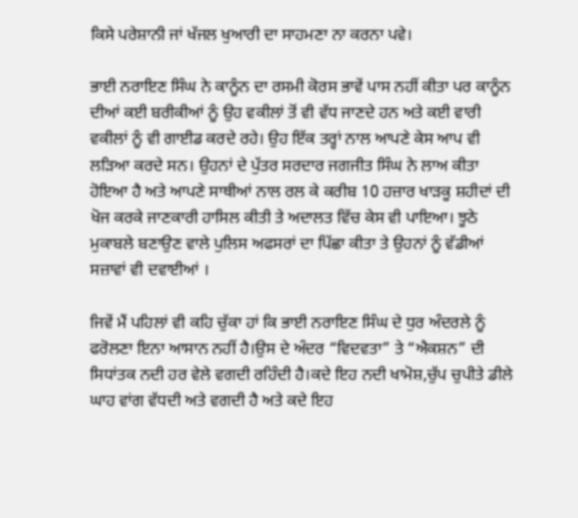ਕਿਸੇ ਪਰੇਸ਼ਾਨੀ ਜਾਂ ਖੱਜਲ ਖੁਆਰੀ ਦਾ ਸਾਹਮਣਾ ਨਾ ਕਰਨਾ ਪਵੇ।

ਭਾਈ ਨਰਾਇਣ ਸਿੰਘ ਨੇ ਕਾਨੂੰਨ ਦਾ ਰਸਮੀ ਕੋਰਸ ਭਾਵੇਂ ਪਾਸ ਨਹੀਂ ਕੀਤਾ ਪਰ ਕਾਨੂੰਨ ਦੀਆਂ ਕਈ ਬਰੀਕੀਆਂ ਨੂੰ ਉਹ ਵਕੀਲਾਂ ਤੋਂ ਵੀ ਵੱਧ ਜਾਣਦੇ ਹਨ ਅਤੇ ਕਈ ਵਾਰੀ ਵਕੀਲਾਂ ਨੂੰ ਵੀ ਗਾਈਡ ਕਰਦੇ ਰਹੇ। ਉਹ ਇੱਕ ਤਰ੍ਹਾਂ ਨਾਲ ਆਪਣੇ ਕੇਸ ਆਪ ਵੀ ਲੜਿਆ ਕਰਦੇ ਸਨ। ਉਹਨਾਂ ਦੇ ਪੁੱਤਰ ਸਰਦਾਰ ਜਗਜੀਤ ਸਿੰਘ ਨੇ ਲਾਅ ਕੀਤਾ ਹੋਇਆ ਹੈ ਅਤੇ ਆਪਣੇ ਸਾਥੀਆਂ ਨਾਲ ਰਲ ਕੇ ਕਰੀਬ 10 ਹਜ਼ਾਰ ਖਾੜਕੂ ਸ਼ਹੀਦਾਂ ਦੀ ਖੋਜ ਕਰਕੇ ਜਾਣਕਾਰੀ ਹਾਸਿਲ ਕੀਤੀ ਤੇ ਅਦਾਲਤ ਵਿੱਚ ਕੇਸ ਵੀ ਪਾਇਆ। ਝੂਠੇ ਮੁਕਾਬਲੇ ਬਣਾਉਣ ਵਾਲੇ ਪੁਲਿਸ ਅਫਸਰਾਂ ਦਾ ਪਿੱਛਾ ਕੀਤਾ ਤੇ ਉਹਨਾਂ ਨੂੰ ਵੱਡੀਆਂ ਸਜ਼ਾਵਾਂ ਵੀ ਦਵਾਈਆਂ ।

ਜਿਵੇਂ ਮੈਂ ਪਹਿਲਾਂ ਵੀ ਕਹਿ ਚੁੱਕਾ ਹਾਂ ਕਿ ਭਾਈ ਨਰਾਇਣ ਸਿੰਘ ਦੇ ਧੁਰ ਅੰਦਰਲੇ ਨੂੰ ਫਰੋਲਣਾ ਇਨਾ ਆਸਾਨ ਨਹੀਂ ਹੈ।ਉਸ ਦੇ ਅੰਦਰ “ਵਿਦਵਤਾ” ਤੇ “ਐਕਸ਼ਨ” ਦੀ ਸਿਧਾਂਤਕ ਨਦੀ ਹਰ ਵੇਲੇ ਵਗਦੀ ਰਹਿੰਦੀ ਹੈ।ਕਦੇ ਇਹ ਨਦੀ ਖਾਮੋਸ਼,ਚੁੱਪ ਚੁਪੀਤੇ ਡੀਲੇ ਘਾਹ ਵਾਂਗ ਵੱਧਦੀ ਅਤੇ ਵਗਦੀ ਹੈ ਅਤੇ ਕਦੇ ਇਹ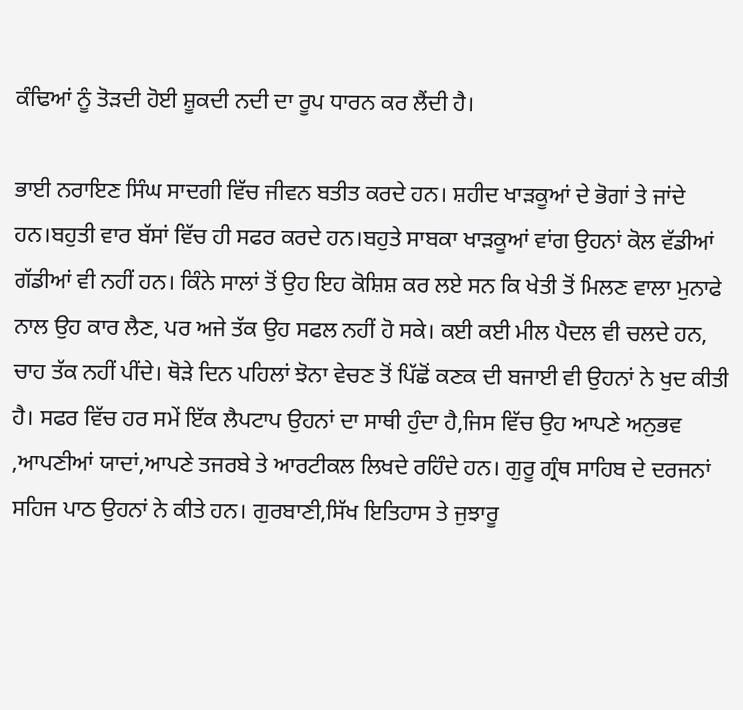ਕੰਢਿਆਂ ਨੂੰ ਤੋੜਦੀ ਹੋਈ ਸ਼ੂਕਦੀ ਨਦੀ ਦਾ ਰੂਪ ਧਾਰਨ ਕਰ ਲੈਂਦੀ ਹੈ।

ਭਾਈ ਨਰਾਇਣ ਸਿੰਘ ਸਾਦਗੀ ਵਿੱਚ ਜੀਵਨ ਬਤੀਤ ਕਰਦੇ ਹਨ। ਸ਼ਹੀਦ ਖਾੜਕੂਆਂ ਦੇ ਭੋਗਾਂ ਤੇ ਜਾਂਦੇ ਹਨ।ਬਹੁਤੀ ਵਾਰ ਬੱਸਾਂ ਵਿੱਚ ਹੀ ਸਫਰ ਕਰਦੇ ਹਨ।ਬਹੁਤੇ ਸਾਬਕਾ ਖਾੜਕੂਆਂ ਵਾਂਗ ਉਹਨਾਂ ਕੋਲ ਵੱਡੀਆਂ ਗੱਡੀਆਂ ਵੀ ਨਹੀਂ ਹਨ। ਕਿੰਨੇ ਸਾਲਾਂ ਤੋਂ ਉਹ ਇਹ ਕੋਸ਼ਿਸ਼ ਕਰ ਲਏ ਸਨ ਕਿ ਖੇਤੀ ਤੋਂ ਮਿਲਣ ਵਾਲਾ ਮੁਨਾਫੇ ਨਾਲ ਉਹ ਕਾਰ ਲੈਣ, ਪਰ ਅਜੇ ਤੱਕ ਉਹ ਸਫਲ ਨਹੀਂ ਹੋ ਸਕੇ। ਕਈ ਕਈ ਮੀਲ ਪੈਦਲ ਵੀ ਚਲਦੇ ਹਨ, ਚਾਹ ਤੱਕ ਨਹੀਂ ਪੀਂਦੇ। ਥੋੜੇ ਦਿਨ ਪਹਿਲਾਂ ਝੋਨਾ ਵੇਚਣ ਤੋਂ ਪਿੱਛੋਂ ਕਣਕ ਦੀ ਬਜਾਈ ਵੀ ਉਹਨਾਂ ਨੇ ਖੁਦ ਕੀਤੀ ਹੈ। ਸਫਰ ਵਿੱਚ ਹਰ ਸਮੇਂ ਇੱਕ ਲੈਪਟਾਪ ਉਹਨਾਂ ਦਾ ਸਾਥੀ ਹੁੰਦਾ ਹੈ,ਜਿਸ ਵਿੱਚ ਉਹ ਆਪਣੇ ਅਨੁਭਵ ,ਆਪਣੀਆਂ ਯਾਦਾਂ,ਆਪਣੇ ਤਜਰਬੇ ਤੇ ਆਰਟੀਕਲ ਲਿਖਦੇ ਰਹਿੰਦੇ ਹਨ। ਗੁਰੂ ਗ੍ਰੰਥ ਸਾਹਿਬ ਦੇ ਦਰਜਨਾਂ ਸਹਿਜ ਪਾਠ ਉਹਨਾਂ ਨੇ ਕੀਤੇ ਹਨ। ਗੁਰਬਾਣੀ,ਸਿੱਖ ਇਤਿਹਾਸ ਤੇ ਜੁਝਾਰੂ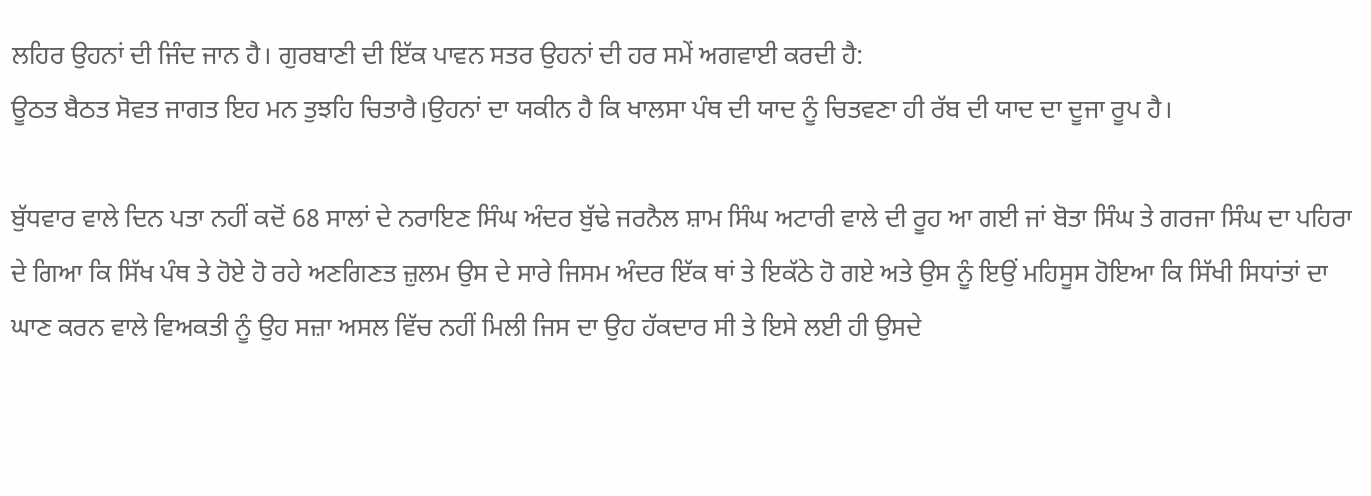ਲਹਿਰ ਉਹਨਾਂ ਦੀ ਜਿੰਦ ਜਾਨ ਹੈ। ਗੁਰਬਾਣੀ ਦੀ ਇੱਕ ਪਾਵਨ ਸਤਰ ਉਹਨਾਂ ਦੀ ਹਰ ਸਮੇਂ ਅਗਵਾਈ ਕਰਦੀ ਹੈ:
ਊਠਤ ਬੈਠਤ ਸੋਵਤ ਜਾਗਤ ਇਹ ਮਨ ਤੁਝਹਿ ਚਿਤਾਰੈ।ਉਹਨਾਂ ਦਾ ਯਕੀਨ ਹੈ ਕਿ ਖਾਲਸਾ ਪੰਥ ਦੀ ਯਾਦ ਨੂੰ ਚਿਤਵਣਾ ਹੀ ਰੱਬ ਦੀ ਯਾਦ ਦਾ ਦੂਜਾ ਰੂਪ ਹੈ।

ਬੁੱਧਵਾਰ ਵਾਲੇ ਦਿਨ ਪਤਾ ਨਹੀਂ ਕਦੋਂ 68 ਸਾਲਾਂ ਦੇ ਨਰਾਇਣ ਸਿੰਘ ਅੰਦਰ ਬੁੱਢੇ ਜਰਨੈਲ ਸ਼ਾਮ ਸਿੰਘ ਅਟਾਰੀ ਵਾਲੇ ਦੀ ਰੂਹ ਆ ਗਈ ਜਾਂ ਬੋਤਾ ਸਿੰਘ ਤੇ ਗਰਜਾ ਸਿੰਘ ਦਾ ਪਹਿਰਾ ਦੇ ਗਿਆ ਕਿ ਸਿੱਖ ਪੰਥ ਤੇ ਹੋਏ ਹੋ ਰਹੇ ਅਣਗਿਣਤ ਜ਼ੁਲਮ ਉਸ ਦੇ ਸਾਰੇ ਜਿਸਮ ਅੰਦਰ ਇੱਕ ਥਾਂ ਤੇ ਇਕੱਠੇ ਹੋ ਗਏ ਅਤੇ ਉਸ ਨੂੰ ਇਉਂ ਮਹਿਸੂਸ ਹੋਇਆ ਕਿ ਸਿੱਖੀ ਸਿਧਾਂਤਾਂ ਦਾ ਘਾਣ ਕਰਨ ਵਾਲੇ ਵਿਅਕਤੀ ਨੂੰ ਉਹ ਸਜ਼ਾ ਅਸਲ ਵਿੱਚ ਨਹੀਂ ਮਿਲੀ ਜਿਸ ਦਾ ਉਹ ਹੱਕਦਾਰ ਸੀ ਤੇ ਇਸੇ ਲਈ ਹੀ ਉਸਦੇ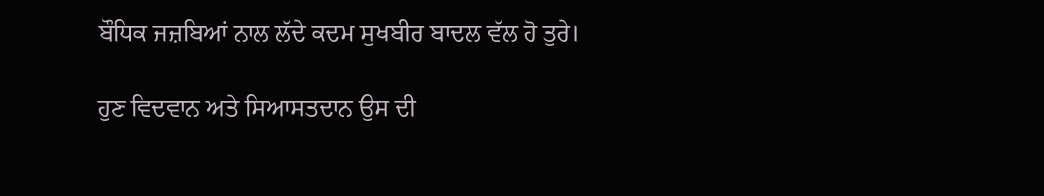ਬੌਧਿਕ ਜਜ਼ਬਿਆਂ ਨਾਲ ਲੱਦੇ ਕਦਮ ਸੁਖਬੀਰ ਬਾਦਲ ਵੱਲ ਹੋ ਤੁਰੇ।

ਹੁਣ ਵਿਦਵਾਨ ਅਤੇ ਸਿਆਸਤਦਾਨ ਉਸ ਦੀ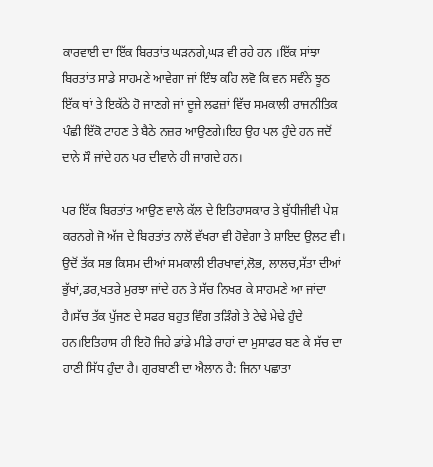ਕਾਰਵਾਈ ਦਾ ਇੱਕ ਬਿਰਤਾਂਤ ਘੜਨਗੇ,ਘੜ ਵੀ ਰਹੇ ਹਨ ।ਇੱਕ ਸਾਂਝਾ ਬਿਰਤਾਂਤ ਸਾਡੇ ਸਾਹਮਣੇ ਆਵੇਗਾ ਜਾਂ ਇੰਝ ਕਹਿ ਲਵੋ ਕਿ ਵਨ ਸਵੰਨੇ ਝੂਠ ਇੱਕ ਥਾਂ ਤੇ ਇਕੱਠੇ ਹੋ ਜਾਣਗੇ ਜਾਂ ਦੂਜੇ ਲਫਜ਼ਾਂ ਵਿੱਚ ਸਮਕਾਲੀ ਰਾਜਨੀਤਿਕ ਪੰਛੀ ਇੱਕੋ ਟਾਹਣ ਤੇ ਬੈਠੇ ਨਜ਼ਰ ਆਉਣਗੇ।ਇਹ ਉਹ ਪਲ ਹੁੰਦੇ ਹਨ ਜਦੋਂ ਦਾਨੇ ਸੌ ਜਾਂਦੇ ਹਨ ਪਰ ਦੀਵਾਨੇ ਹੀ ਜਾਗਦੇ ਹਨ।

ਪਰ ਇੱਕ ਬਿਰਤਾਂਤ ਆਉਣ ਵਾਲੇ ਕੱਲ ਦੇ ਇਤਿਹਾਸਕਾਰ ਤੇ ਬੁੱਧੀਜੀਵੀ ਪੇਸ਼ ਕਰਨਗੇ ਜੋ ਅੱਜ ਦੇ ਬਿਰਤਾਂਤ ਨਾਲੋਂ ਵੱਖਰਾ ਵੀ ਹੋਵੇਗਾ ਤੇ ਸ਼ਾਇਦ ਉਲਟ ਵੀ। ਉਦੋਂ ਤੱਕ ਸਭ ਕਿਸਮ ਦੀਆਂ ਸਮਕਾਲੀ ਈਰਖਾਵਾਂ,ਲੋਭ, ਲਾਲਚ,ਸੱਤਾ ਦੀਆਂ ਭੁੱਖਾਂ,ਡਰ,ਖਤਰੇ ਮੁਰਝਾ ਜਾਂਦੇ ਹਨ ਤੇ ਸੱਚ ਨਿਖਰ ਕੇ ਸਾਹਮਣੇ ਆ ਜਾਂਦਾ ਹੈ।ਸੱਚ ਤੱਕ ਪੁੱਜਣ ਦੇ ਸਫਰ ਬਹੁਤ ਵਿੰਗ ਤੜਿੰਗੇ ਤੇ ਟੇਢੇ ਮੇਢੇ ਹੁੰਦੇ ਹਨ।ਇਤਿਹਾਸ ਹੀ ਇਹੋ ਜਿਹੇ ਡਾਂਡੇ ਮੀਡੇ ਰਾਹਾਂ ਦਾ ਮੁਸਾਫਰ ਬਣ ਕੇ ਸੱਚ ਦਾ ਹਾਣੀ ਸਿੱਧ ਹੁੰਦਾ ਹੈ। ਗੁਰਬਾਣੀ ਦਾ ਐਲਾਨ ਹੈ: ਜਿਨਾ ਪਛਾਤਾ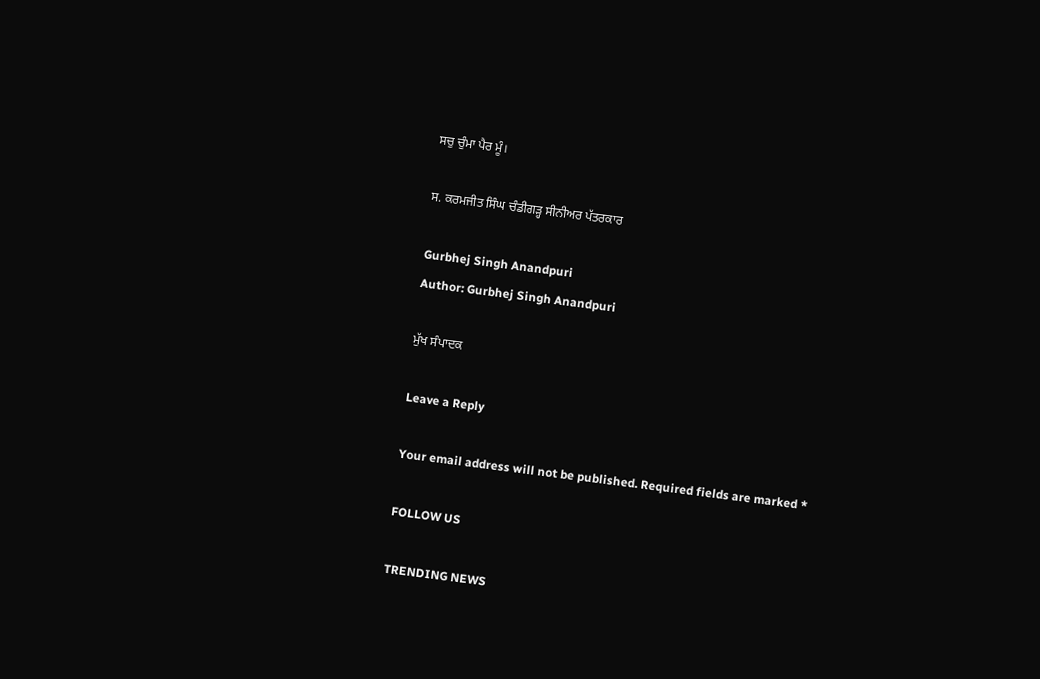ਸਚੁ ਚੁੰਮਾ ਪੈਰ ਮੂੰ।

ਸ. ਕਰਮਜੀਤ ਸਿੰਘ ਚੰਡੀਗੜ੍ਹ ਸੀਨੀਅਰ ਪੱਤਰਕਾਰ

Gurbhej Singh Anandpuri
Author: Gurbhej Singh Anandpuri

ਮੁੱਖ ਸੰਪਾਦਕ

Leave a Reply

Your email address will not be published. Required fields are marked *

FOLLOW US

TRENDING NEWS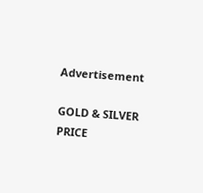Advertisement

GOLD & SILVER PRICE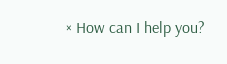× How can I help you?